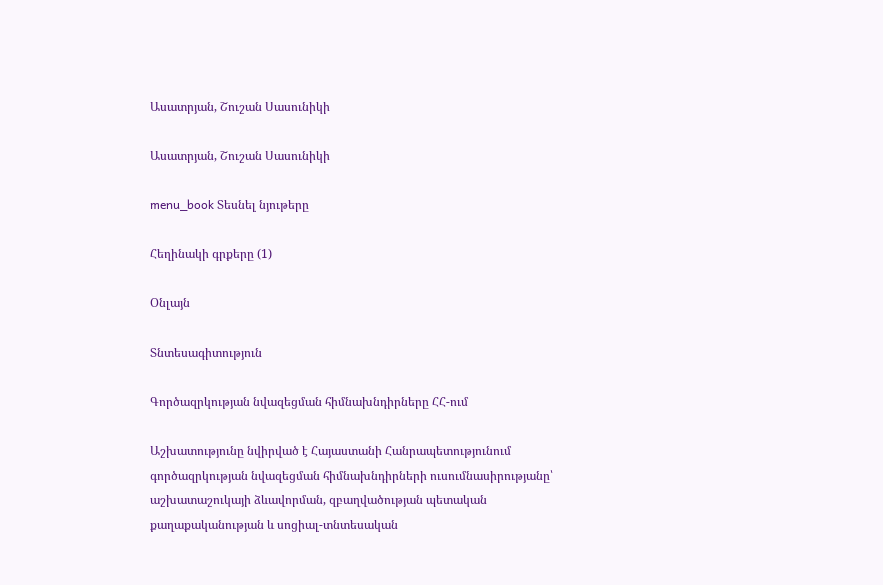Ասատրյան, Շուշան Սասունիկի

Ասատրյան, Շուշան Սասունիկի

menu_book Տեսնել նյութերը

Հեղինակի գրքերը (1)

Օնլայն

Տնտեսագիտություն

Գործազրկության նվազեցման հիմնախնդիրները ՀՀ-ում

Աշխատությունը նվիրված է Հայաստանի Հանրապետությունում գործազրկության նվազեցման հիմնախնդիրների ուսումնասիրությանը՝ աշխատաշուկայի ձևավորման, զբաղվածության պետական քաղաքականության և սոցիալ-տնտեսական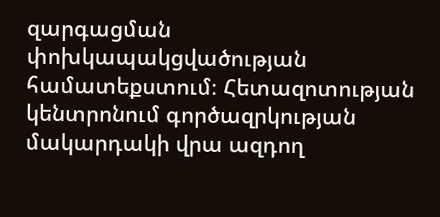զարգացման փոխկապակցվածության համատեքստում։ Հետազոտության կենտրոնում գործազրկության մակարդակի վրա ազդող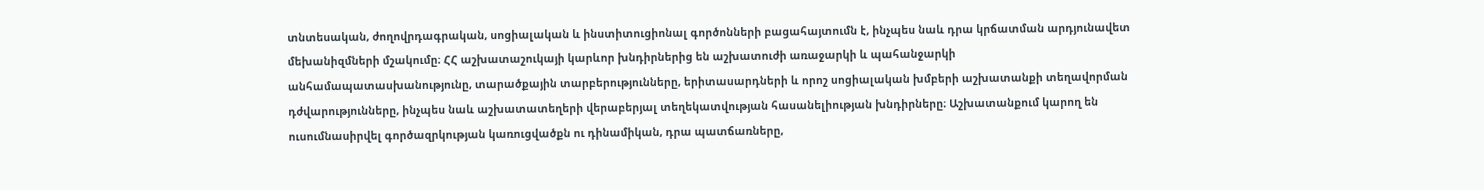տնտեսական, ժողովրդագրական, սոցիալական և ինստիտուցիոնալ գործոնների բացահայտումն է, ինչպես նաև դրա կրճատման արդյունավետ մեխանիզմների մշակումը։ ՀՀ աշխատաշուկայի կարևոր խնդիրներից են աշխատուժի առաջարկի և պահանջարկի անհամապատասխանությունը, տարածքային տարբերությունները, երիտասարդների և որոշ սոցիալական խմբերի աշխատանքի տեղավորման դժվարությունները, ինչպես նաև աշխատատեղերի վերաբերյալ տեղեկատվության հասանելիության խնդիրները։ Աշխատանքում կարող են ուսումնասիրվել գործազրկության կառուցվածքն ու դինամիկան, դրա պատճառները,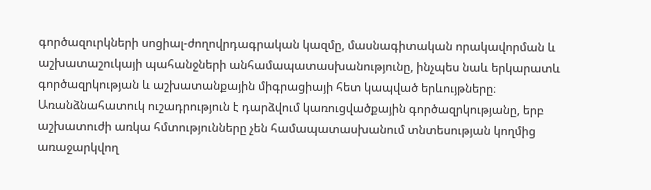գործազուրկների սոցիալ-ժողովրդագրական կազմը, մասնագիտական որակավորման և աշխատաշուկայի պահանջների անհամապատասխանությունը, ինչպես նաև երկարատև գործազրկության և աշխատանքային միգրացիայի հետ կապված երևույթները։ Առանձնահատուկ ուշադրություն է դարձվում կառուցվածքային գործազրկությանը, երբ աշխատուժի առկա հմտությունները չեն համապատասխանում տնտեսության կողմից առաջարկվող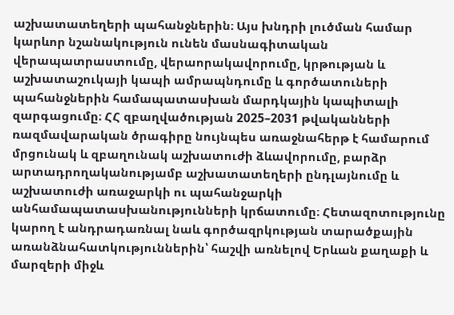աշխատատեղերի պահանջներին։ Այս խնդրի լուծման համար կարևոր նշանակություն ունեն մասնագիտական վերապատրաստումը, վերաորակավորումը, կրթության և աշխատաշուկայի կապի ամրապնդումը և գործատուների պահանջներին համապատասխան մարդկային կապիտալի զարգացումը։ ՀՀ զբաղվածության 2025–2031 թվականների ռազմավարական ծրագիրը նույնպես առաջնահերթ է համարում մրցունակ և զբաղունակ աշխատուժի ձևավորումը, բարձր արտադրողականությամբ աշխատատեղերի ընդլայնումը և աշխատուժի առաջարկի ու պահանջարկի անհամապատասխանությունների կրճատումը։ Հետազոտությունը կարող է անդրադառնալ նաև գործազրկության տարածքային առանձնահատկություններին՝ հաշվի առնելով Երևան քաղաքի և մարզերի միջև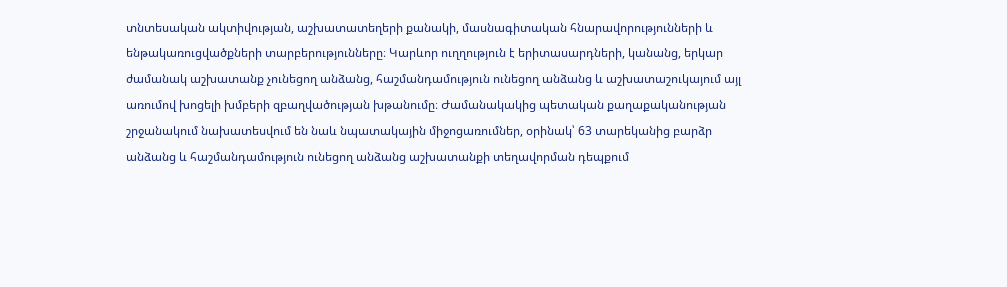տնտեսական ակտիվության, աշխատատեղերի քանակի, մասնագիտական հնարավորությունների և ենթակառուցվածքների տարբերությունները։ Կարևոր ուղղություն է երիտասարդների, կանանց, երկար ժամանակ աշխատանք չունեցող անձանց, հաշմանդամություն ունեցող անձանց և աշխատաշուկայում այլ առումով խոցելի խմբերի զբաղվածության խթանումը։ Ժամանակակից պետական քաղաքականության շրջանակում նախատեսվում են նաև նպատակային միջոցառումներ, օրինակ՝ 63 տարեկանից բարձր անձանց և հաշմանդամություն ունեցող անձանց աշխատանքի տեղավորման դեպքում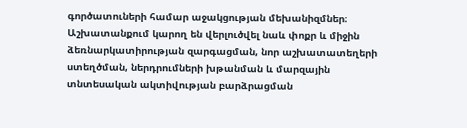գործատուների համար աջակցության մեխանիզմներ։ Աշխատանքում կարող են վերլուծվել նաև փոքր և միջին ձեռնարկատիրության զարգացման, նոր աշխատատեղերի ստեղծման, ներդրումների խթանման և մարզային տնտեսական ակտիվության բարձրացման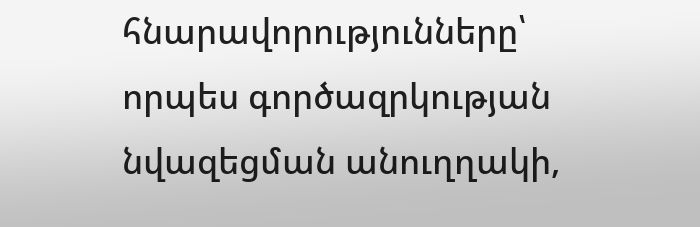հնարավորությունները՝ որպես գործազրկության նվազեցման անուղղակի,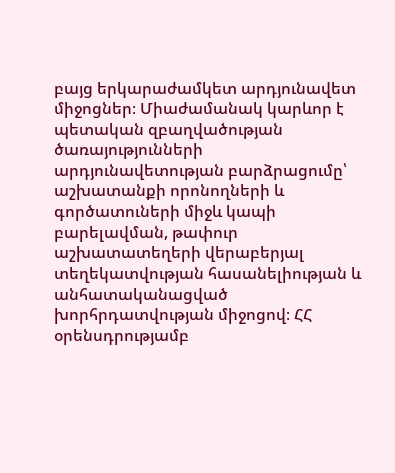բայց երկարաժամկետ արդյունավետ միջոցներ։ Միաժամանակ կարևոր է պետական զբաղվածության ծառայությունների արդյունավետության բարձրացումը՝ աշխատանքի որոնողների և գործատուների միջև կապի բարելավման, թափուր աշխատատեղերի վերաբերյալ տեղեկատվության հասանելիության և անհատականացված խորհրդատվության միջոցով։ ՀՀ օրենսդրությամբ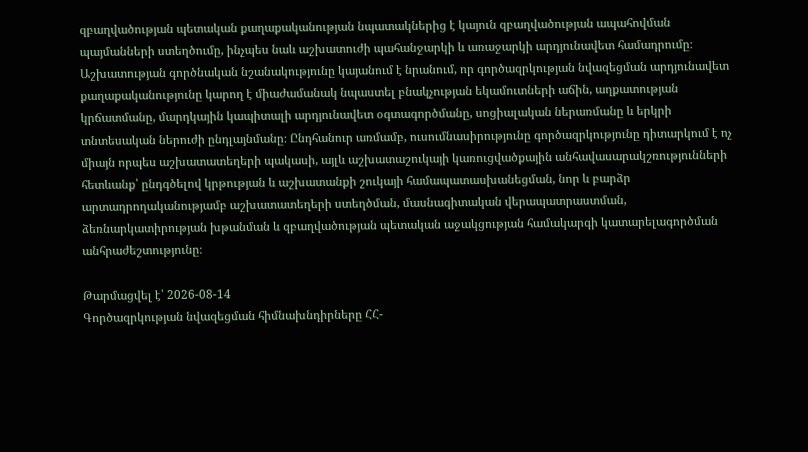զբաղվածության պետական քաղաքականության նպատակներից է կայուն զբաղվածության ապահովման պայմանների ստեղծումը, ինչպես նաև աշխատուժի պահանջարկի և առաջարկի արդյունավետ համադրումը։ Աշխատության գործնական նշանակությունը կայանում է նրանում, որ գործազրկության նվազեցման արդյունավետ քաղաքականությունը կարող է միաժամանակ նպաստել բնակչության եկամուտների աճին, աղքատության կրճատմանը, մարդկային կապիտալի արդյունավետ օգտագործմանը, սոցիալական ներառմանը և երկրի տնտեսական ներուժի ընդլայնմանը։ Ընդհանուր առմամբ, ուսումնասիրությունը գործազրկությունը դիտարկում է ոչ միայն որպես աշխատատեղերի պակասի, այլև աշխատաշուկայի կառուցվածքային անհավասարակշռությունների հետևանք՝ ընդգծելով կրթության և աշխատանքի շուկայի համապատասխանեցման, նոր և բարձր արտադրողականությամբ աշխատատեղերի ստեղծման, մասնագիտական վերապատրաստման, ձեռնարկատիրության խթանման և զբաղվածության պետական աջակցության համակարգի կատարելագործման անհրաժեշտությունը։

Թարմացվել է՝ 2026-08-14
Գործազրկության նվազեցման հիմնախնդիրները ՀՀ-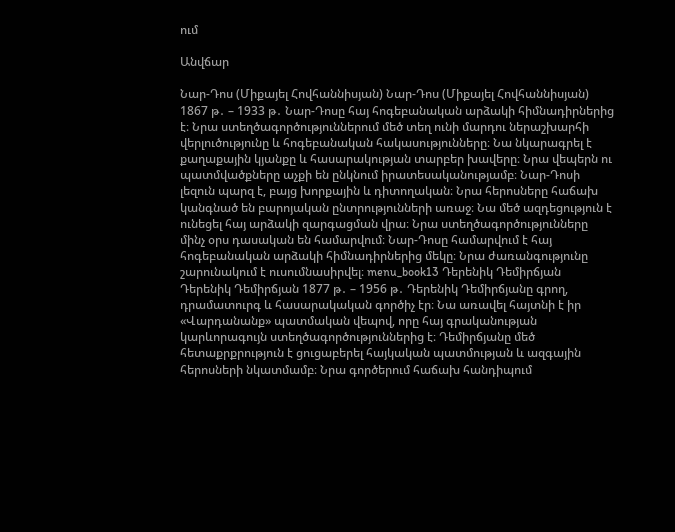ում

Անվճար

Նար-Դոս (Միքայել Հովհաննիսյան) Նար-Դոս (Միքայել Հովհաննիսյան) 1867 թ․ – 1933 թ․ Նար-Դոսը հայ հոգեբանական արձակի հիմնադիրներից է։ Նրա ստեղծագործություններում մեծ տեղ ունի մարդու ներաշխարհի վերլուծությունը և հոգեբանական հակասությունները։ Նա նկարագրել է քաղաքային կյանքը և հասարակության տարբեր խավերը։ Նրա վեպերն ու պատմվածքները աչքի են ընկնում իրատեսականությամբ։ Նար-Դոսի լեզուն պարզ է, բայց խորքային և դիտողական։ Նրա հերոսները հաճախ կանգնած են բարոյական ընտրությունների առաջ։ Նա մեծ ազդեցություն է ունեցել հայ արձակի զարգացման վրա։ Նրա ստեղծագործությունները մինչ օրս դասական են համարվում։ Նար-Դոսը համարվում է հայ հոգեբանական արձակի հիմնադիրներից մեկը։ Նրա ժառանգությունը շարունակում է ուսումնասիրվել։ menu_book13 Դերենիկ Դեմիրճյան Դերենիկ Դեմիրճյան 1877 թ․ – 1956 թ․ Դերենիկ Դեմիրճյանը գրող, դրամատուրգ և հասարակական գործիչ էր։ Նա առավել հայտնի է իր «Վարդանանք» պատմական վեպով, որը հայ գրականության կարևորագույն ստեղծագործություններից է։ Դեմիրճյանը մեծ հետաքրքրություն է ցուցաբերել հայկական պատմության և ազգային հերոսների նկատմամբ։ Նրա գործերում հաճախ հանդիպում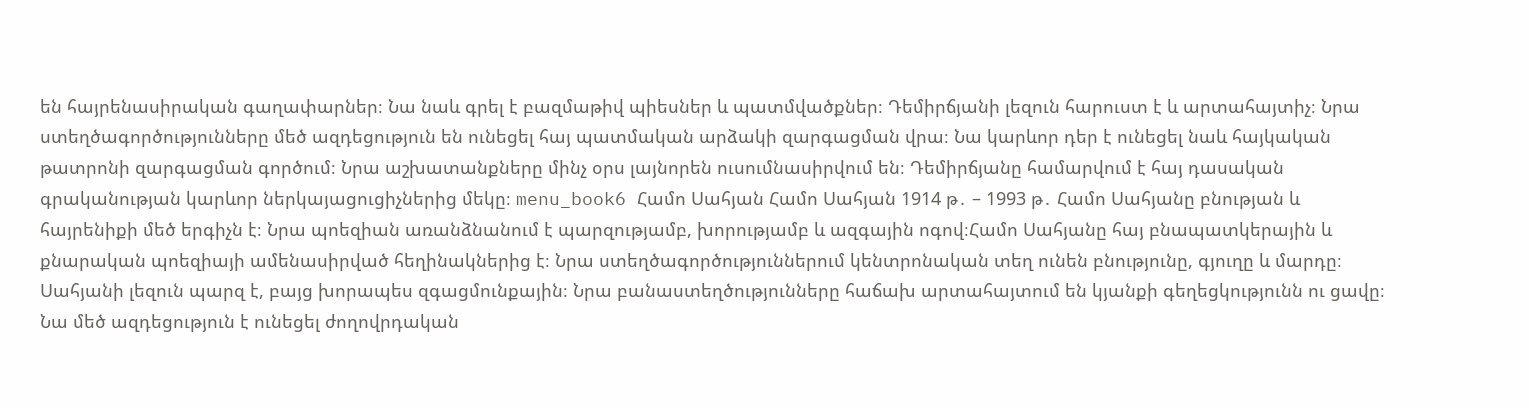են հայրենասիրական գաղափարներ։ Նա նաև գրել է բազմաթիվ պիեսներ և պատմվածքներ։ Դեմիրճյանի լեզուն հարուստ է և արտահայտիչ։ Նրա ստեղծագործությունները մեծ ազդեցություն են ունեցել հայ պատմական արձակի զարգացման վրա։ Նա կարևոր դեր է ունեցել նաև հայկական թատրոնի զարգացման գործում։ Նրա աշխատանքները մինչ օրս լայնորեն ուսումնասիրվում են։ Դեմիրճյանը համարվում է հայ դասական գրականության կարևոր ներկայացուցիչներից մեկը։ menu_book6 Համո Սահյան Համո Սահյան 1914 թ․ – 1993 թ․ Համո Սահյանը բնության և հայրենիքի մեծ երգիչն է։ Նրա պոեզիան առանձնանում է պարզությամբ, խորությամբ և ազգային ոգով։Համո Սահյանը հայ բնապատկերային և քնարական պոեզիայի ամենասիրված հեղինակներից է։ Նրա ստեղծագործություններում կենտրոնական տեղ ունեն բնությունը, գյուղը և մարդը։ Սահյանի լեզուն պարզ է, բայց խորապես զգացմունքային։ Նրա բանաստեղծությունները հաճախ արտահայտում են կյանքի գեղեցկությունն ու ցավը։ Նա մեծ ազդեցություն է ունեցել ժողովրդական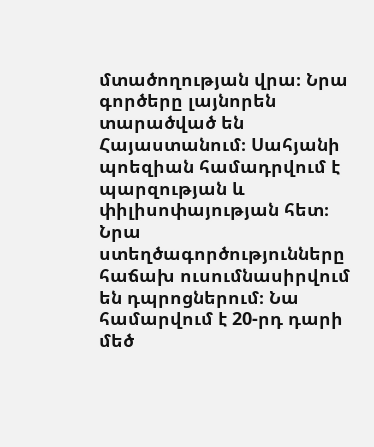մտածողության վրա։ Նրա գործերը լայնորեն տարածված են Հայաստանում։ Սահյանի պոեզիան համադրվում է պարզության և փիլիսոփայության հետ։ Նրա ստեղծագործությունները հաճախ ուսումնասիրվում են դպրոցներում։ Նա համարվում է 20-րդ դարի մեծ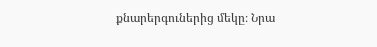քնարերգուներից մեկը։ Նրա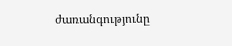ժառանգությունը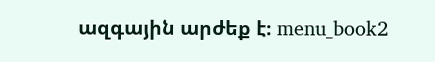ազգային արժեք է։ menu_book2